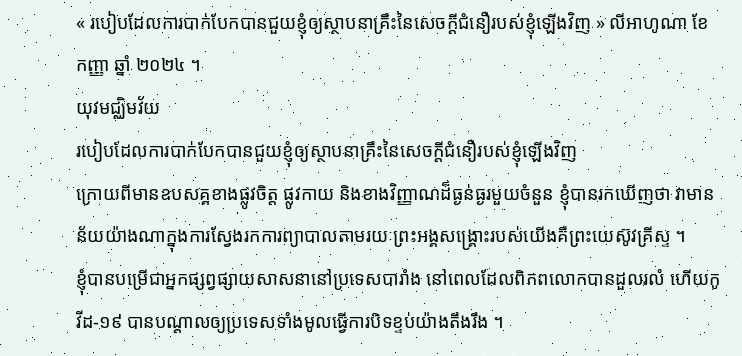« របៀបដែលការបាក់បែកបានជួយខ្ញុំឲ្យស្ថាបនាគ្រឹះនៃសេចក្ដីជំនឿរបស់ខ្ញុំឡើងវិញ » លីអាហូណា ខែ កញ្ញា ឆ្នាំ ២០២៤ ។
យុវមជ្ឈិមវ័យ
របៀបដែលការបាក់បែកបានជួយខ្ញុំឲ្យស្ថាបនាគ្រឹះនៃសេចក្ដីជំនឿរបស់ខ្ញុំឡើងវិញ
ក្រោយពីមានឧបសគ្គខាងផ្លូវចិត្ត ផ្លូវកាយ និងខាងវិញ្ញាណដ៏ធ្ងន់ធ្ងរមួយចំនួន ខ្ញុំបានរកឃើញថា វាមានន័យយ៉ាងណាក្នុងការស្វែងរកការព្យាបាលតាមរយៈព្រះអង្គសង្រ្គោះរបស់យើងគឺព្រះយេស៊ូវគ្រីស្ទ ។
ខ្ញុំបានបម្រើជាអ្នកផ្សព្វផ្សាយសាសនានៅប្រទេសបារាំង នៅពេលដែលពិភពលោកបានដួលរលំ ហើយកូវីដ-១៩ បានបណ្ដាលឲ្យប្រទេសទាំងមូលធ្វើការបិទខ្ទប់យ៉ាងតឹងរឹង ។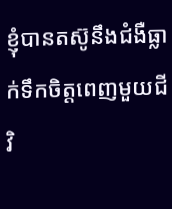ខ្ញុំបានតស៊ូនឹងជំងឺធ្លាក់ទឹកចិត្តពេញមួយជីវិ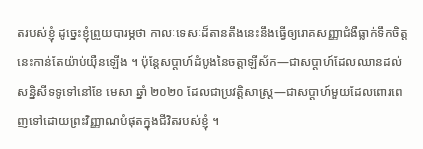តរបស់ខ្ញុំ ដូច្នេះខ្ញុំព្រួយបារម្ភថា កាលៈទេសៈដ៏តានតឹងនេះនឹងធ្វើឲ្យរោគសញ្ញាជំងឺធ្លាក់ទឹកចិត្តនេះកាន់តែយ៉ាប់យ៉ឺនឡើង ។ ប៉ុន្តែសប្តាហ៍ដំបូងនៃចត្តាឡីស័ក—ជាសប្ដាហ៍ដែលឈានដល់សន្និសីទទូទៅនៅខែ មេសា ឆ្នាំ ២០២០ ដែលជាប្រវត្តិសាស្ត្រ—ជាសប្តាហ៍មួយដែលពោរពេញទៅដោយព្រះវិញ្ញាណបំផុតក្នុងជីវិតរបស់ខ្ញុំ ។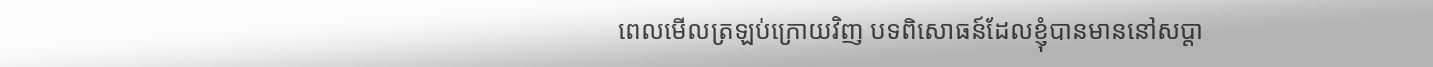ពេលមើលត្រឡប់ក្រោយវិញ បទពិសោធន៍ដែលខ្ញុំបានមាននៅសប្តា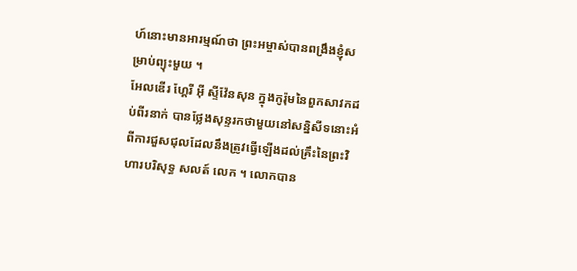ហ៍នោះមានអារម្មណ៍ថា ព្រះអម្ចាស់បានពង្រឹងខ្ញុំសម្រាប់ព្យុះមួយ ។
អែលឌើរ ហ្គែរី អ៊ី ស្ទីវ៉ែនសុន ក្នុងកូរ៉ុមនៃពួកសាវកដប់ពីរនាក់ បានថ្លែងសុន្ទរកថាមួយនៅសន្និសីទនោះអំពីការជួសជុលដែលនឹងត្រូវធ្វើឡើងដល់គ្រឹះនៃព្រះវិហារបរិសុទ្ធ សលត៍ លេក ។ លោកបាន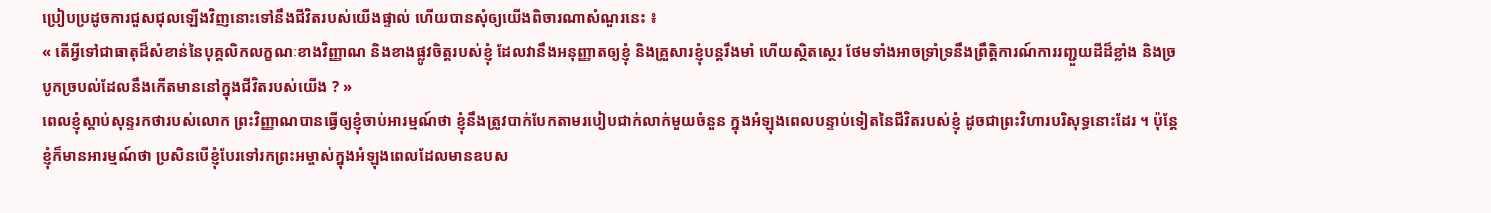ប្រៀបប្រដូចការជួសជុលឡើងវិញនោះទៅនឹងជីវិតរបស់យើងផ្ទាល់ ហើយបានសុំឲ្យយើងពិចារណាសំណួរនេះ ៖
« តើអ្វីទៅជាធាតុដ៏សំខាន់នៃបុគ្គលិកលក្ខណៈខាងវិញ្ញាណ និងខាងផ្លូវចិត្តរបស់ខ្ញុំ ដែលវានឹងអនុញ្ញាតឲ្យខ្ញុំ និងគ្រួសារខ្ញុំបន្តរឹងមាំ ហើយស្ថិតស្ថេរ ថែមទាំងអាចទ្រាំទ្រនឹងព្រឹត្ដិការណ៍ការរញ្ជួយដីដ៏ខ្លាំង និងច្របូកច្របល់ដែលនឹងកើតមាននៅក្នុងជីវិតរបស់យើង ? »
ពេលខ្ញុំស្ដាប់សុន្ទរកថារបស់លោក ព្រះវិញ្ញាណបានធ្វើឲ្យខ្ញុំចាប់អារម្មណ៍ថា ខ្ញុំនឹងត្រូវបាក់បែកតាមរបៀបជាក់លាក់មួយចំនួន ក្នុងអំឡុងពេលបន្ទាប់ទៀតនៃជីវិតរបស់ខ្ញុំ ដូចជាព្រះវិហារបរិសុទ្ធនោះដែរ ។ ប៉ុន្តែខ្ញុំក៏មានអារម្មណ៍ថា ប្រសិនបើខ្ញុំបែរទៅរកព្រះអម្ចាស់ក្នុងអំឡុងពេលដែលមានឧបស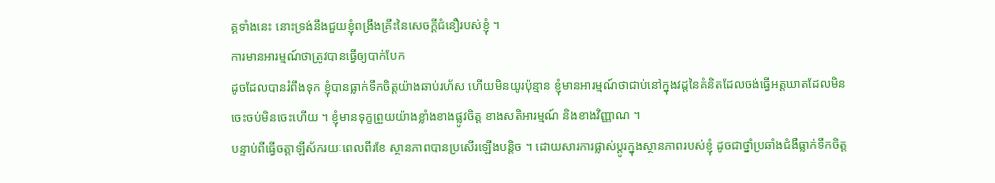គ្គទាំងនេះ នោះទ្រង់នឹងជួយខ្ញុំពង្រឹងគ្រឹះនៃសេចក្ដីជំនឿរបស់ខ្ញុំ ។
ការមានអារម្មណ៍ថាត្រូវបានធ្វើឲ្យបាក់បែក
ដូចដែលបានរំពឹងទុក ខ្ញុំបានធ្លាក់ទឹកចិត្តយ៉ាងឆាប់រហ័ស ហើយមិនយូរប៉ុន្មាន ខ្ញុំមានអារម្មណ៍ថាជាប់នៅក្នុងវដ្តនៃគំនិតដែលចង់ធ្វើអត្តឃាតដែលមិនចេះចប់មិនចេះហើយ ។ ខ្ញុំមានទុក្ខព្រួយយ៉ាងខ្លាំងខាងផ្លូវចិត្ត ខាងសតិអារម្មណ៍ និងខាងវិញ្ញាណ ។
បន្ទាប់ពីធ្វើចត្តាឡីស័ករយៈពេលពីរខែ ស្ថានភាពបានប្រសើរឡើងបន្តិច ។ ដោយសារការផ្លាស់ប្ដូរក្នុងស្ថានភាពរបស់ខ្ញុំ ដូចជាថ្នាំប្រឆាំងជំងឺធ្លាក់ទឹកចិត្ត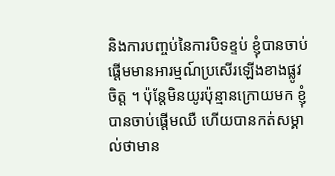និងការបញ្ចប់នៃការបិទខ្ទប់ ខ្ញុំបានចាប់ផ្ដើមមានអារម្មណ៍ប្រសើរឡើងខាងផ្លូវចិត្ត ។ ប៉ុន្តែមិនយូរប៉ុន្មានក្រោយមក ខ្ញុំបានចាប់ផ្ដើមឈឺ ហើយបានកត់សម្គាល់ថាមាន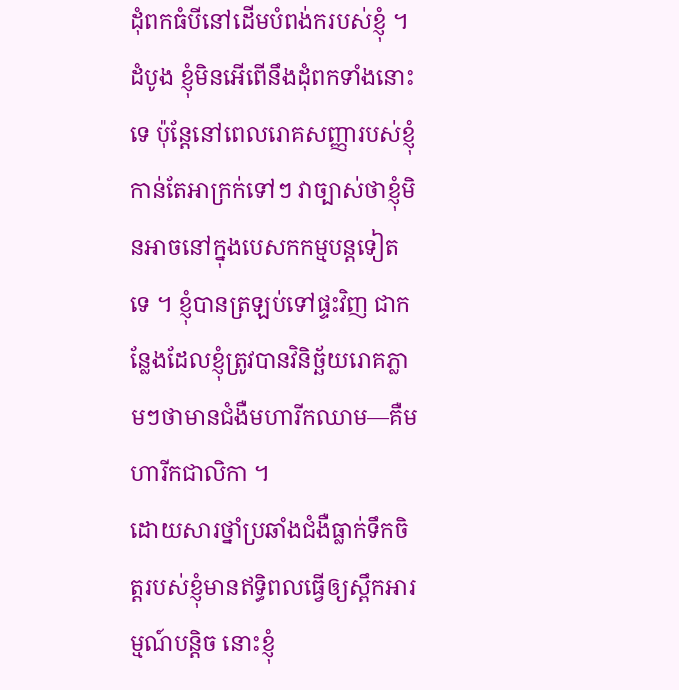ដុំពកធំបីនៅដើមបំពង់ករបស់ខ្ញុំ ។
ដំបូង ខ្ញុំមិនអើពើនឹងដុំពកទាំងនោះទេ ប៉ុន្តែនៅពេលរោគសញ្ញារបស់ខ្ញុំកាន់តែអាក្រក់ទៅៗ វាច្បាស់ថាខ្ញុំមិនអាចនៅក្នុងបេសកកម្មបន្តទៀតទេ ។ ខ្ញុំបានត្រឡប់ទៅផ្ទះវិញ ជាកន្លែងដែលខ្ញុំត្រូវបានវិនិច្ឆ័យរោគភ្លាមៗថាមានជំងឺមហារីកឈាម—គឺមហារីកជាលិកា ។
ដោយសារថ្នាំប្រឆាំងជំងឺធ្លាក់ទឹកចិត្តរបស់ខ្ញុំមានឥទ្ធិពលធ្វើឲ្យស្ពឹកអារម្មណ៍បន្តិច នោះខ្ញុំ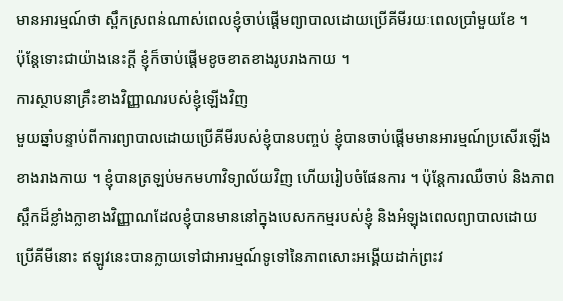មានអារម្មណ៍ថា ស្ពឹកស្រពន់ណាស់ពេលខ្ញុំចាប់ផ្ដើមព្យាបាលដោយប្រើគីមីរយៈពេលប្រាំមួយខែ ។
ប៉ុន្តែទោះជាយ៉ាងនេះក្តី ខ្ញុំក៏ចាប់ផ្តើមខូចខាតខាងរូបរាងកាយ ។
ការស្ថាបនាគ្រឹះខាងវិញ្ញាណរបស់ខ្ញុំឡើងវិញ
មួយឆ្នាំបន្ទាប់ពីការព្យាបាលដោយប្រើគីមីរបស់ខ្ញុំបានបញ្ចប់ ខ្ញុំបានចាប់ផ្ដើមមានអារម្មណ៍ប្រសើរឡើងខាងរាងកាយ ។ ខ្ញុំបានត្រឡប់មកមហាវិទ្យាល័យវិញ ហើយរៀបចំផែនការ ។ ប៉ុន្តែការឈឺចាប់ និងភាពស្ពឹកដ៏ខ្លាំងក្លាខាងវិញ្ញាណដែលខ្ញុំបានមាននៅក្នុងបេសកកម្មរបស់ខ្ញុំ និងអំឡុងពេលព្យាបាលដោយប្រើគីមីនោះ ឥឡូវនេះបានក្លាយទៅជាអារម្មណ៍ទូទៅនៃភាពសោះអង្គើយដាក់ព្រះវ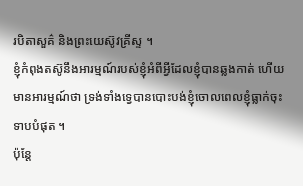របិតាសួគ៌ និងព្រះយេស៊ូវគ្រីស្ទ ។
ខ្ញុំកំពុងតស៊ូនឹងអារម្មណ៍របស់ខ្ញុំអំពីអ្វីដែលខ្ញុំបានឆ្លងកាត់ ហើយមានអារម្មណ៍ថា ទ្រង់ទាំងទ្វេបានបោះបង់ខ្ញុំចោលពេលខ្ញុំធ្លាក់ចុះទាបបំផុត ។
ប៉ុន្តែ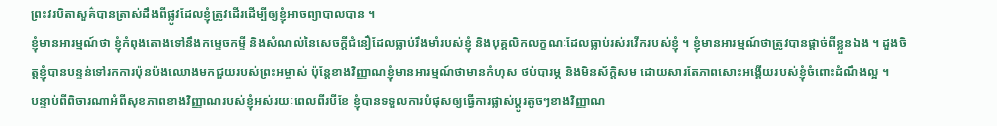ព្រះវរបិតាសួគ៌បានត្រាស់ដឹងពីផ្លូវដែលខ្ញុំត្រូវដើរដើម្បីឲ្យខ្ញុំអាចព្យាបាលបាន ។
ខ្ញុំមានអារម្មណ៍ថា ខ្ញុំកំពុងតោងទៅនឹងកម្ទេចកម្ទី និងសំណល់នៃសេចក្ដីជំនឿដែលធ្លាប់រឹងមាំរបស់ខ្ញុំ និងបុគ្គលិកលក្ខណៈដែលធ្លាប់រស់រវើករបស់ខ្ញុំ ។ ខ្ញុំមានអារម្មណ៍ថាត្រូវបានផ្តាច់ពីខ្លួនឯង ។ ដួងចិត្តខ្ញុំបានបន្ទន់ទៅរកការប៉ុនប៉ងឈោងមកជួយរបស់ព្រះអម្ចាស់ ប៉ុន្តែខាងវិញ្ញាណខ្ញុំមានអារម្មណ៍ថាមានកំហុស ថប់បារម្ភ និងមិនស័ក្ដិសម ដោយសារតែភាពសោះអង្គើយរបស់ខ្ញុំចំពោះដំណឹងល្អ ។
បន្ទាប់ពីពិចារណាអំពីសុខភាពខាងវិញ្ញាណរបស់ខ្ញុំអស់រយៈពេលពីរបីខែ ខ្ញុំបានទទួលការបំផុសឲ្យធ្វើការផ្លាស់ប្ដូរតូចៗខាងវិញ្ញាណ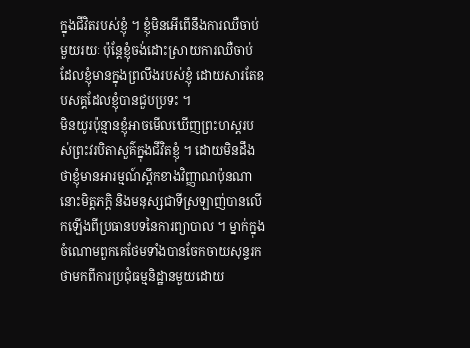ក្នុងជីវិតរបស់ខ្ញុំ ។ ខ្ញុំមិនអើពើនឹងការឈឺចាប់មួយរយៈ ប៉ុន្តែខ្ញុំចង់ដោះស្រាយការឈឺចាប់ដែលខ្ញុំមានក្នុងព្រលឹងរបស់ខ្ញុំ ដោយសារតែឧបសគ្គដែលខ្ញុំបានជួបប្រទះ ។
មិនយូរប៉ុន្មានខ្ញុំអាចមើលឃើញព្រះហស្ដរបស់ព្រះវរបិតាសួគ៌ក្នុងជីវិតខ្ញុំ ។ ដោយមិនដឹងថាខ្ញុំមានអារម្មណ៍ស្ពឹកខាងវិញ្ញាណប៉ុនណា នោះមិត្តភក្តិ និងមនុស្សជាទីស្រឡាញ់បានលើកឡើងពីប្រធានបទនៃការព្យាបាល ។ ម្នាក់ក្នុងចំណោមពួកគេថែមទាំងបានចែកចាយសុន្ទរកថាមកពីការប្រជុំធម្មនិដ្ឋានមួយដោយ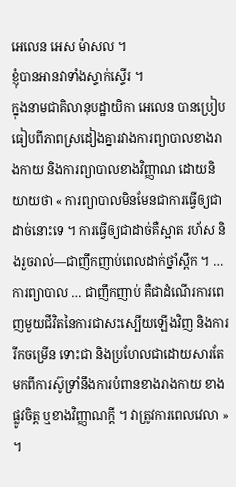អេលេន អេស ម៉ាសល ។
ខ្ញុំបានអានវាទាំងស្ទាក់ស្ទើរ ។
ក្នុងនាមជាគិលានុបដ្ឋាយិកា អេលេន បានប្រៀបធៀបពីភាពស្រដៀងគ្នារវាងការព្យាបាលខាងរាងកាយ និងការព្យាបាលខាងវិញ្ញាណ ដោយនិយាយថា « ការព្យាបាលមិនមែនជាការធ្វើឲ្យជាដាច់នោះទេ ។ ការធ្វើឲ្យជាដាច់គឺស្អាត រហ័ស និងរួចរាល់—ជាញឹកញាប់ពេលដាក់ថ្នាំស្ពឹក ។ … ការព្យាបាល … ជាញឹកញាប់ គឺជាដំណើរការពេញមួយជីវិតនៃការជាសះស្បើយឡើងវិញ និងការរីកចម្រើន ទោះជា និងប្រហែលជាដោយសារតែមកពីការស៊ូទ្រាំនឹងការបំពានខាងរាងកាយ ខាងផ្លូវចិត្ត ឬខាងវិញ្ញាណក្ដី ។ វាត្រូវការពេលវេលា » ។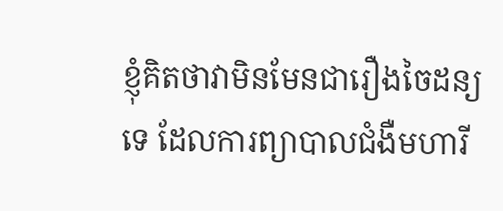ខ្ញុំគិតថាវាមិនមែនជារឿងចៃដន្យទេ ដែលការព្យាបាលជំងឺមហារី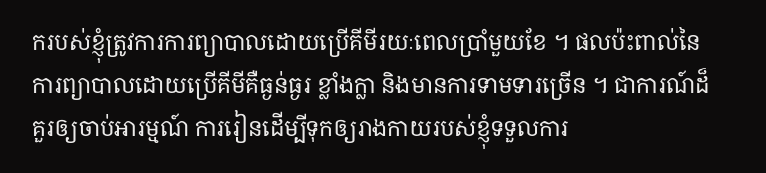ករបស់ខ្ញុំត្រូវការការព្យាបាលដោយប្រើគីមីរយៈពេលប្រាំមួយខែ ។ ផលប៉ះពាល់នៃការព្យាបាលដោយប្រើគីមីគឺធ្ងន់ធ្ងរ ខ្លាំងក្លា និងមានការទាមទារច្រើន ។ ជាការណ៍ដ៏គួរឲ្យចាប់អារម្មណ៍ ការរៀនដើម្បីទុកឲ្យរាងកាយរបស់ខ្ញុំទទួលការ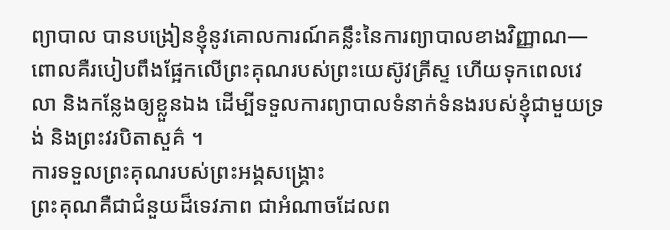ព្យាបាល បានបង្រៀនខ្ញុំនូវគោលការណ៍គន្លឹះនៃការព្យាបាលខាងវិញ្ញាណ—ពោលគឺរបៀបពឹងផ្អែកលើព្រះគុណរបស់ព្រះយេស៊ូវគ្រីស្ទ ហើយទុកពេលវេលា និងកន្លែងឲ្យខ្លួនឯង ដើម្បីទទួលការព្យាបាលទំនាក់ទំនងរបស់ខ្ញុំជាមួយទ្រង់ និងព្រះវរបិតាសួគ៌ ។
ការទទួលព្រះគុណរបស់ព្រះអង្គសង្រ្គោះ
ព្រះគុណគឺជាជំនួយដ៏ទេវភាព ជាអំណាចដែលព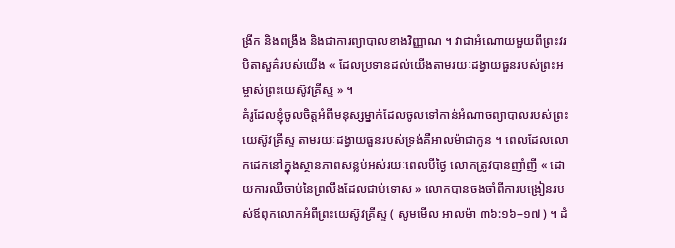ង្រីក និងពង្រឹង និងជាការព្យាបាលខាងវិញ្ញាណ ។ វាជាអំណោយមួយពីព្រះវរបិតាសួគ៌របស់យើង « ដែលប្រទានដល់យើងតាមរយៈដង្វាយធួនរបស់ព្រះអម្ចាស់ព្រះយេស៊ូវគ្រីស្ទ » ។
គំរូដែលខ្ញុំចូលចិត្តអំពីមនុស្សម្នាក់ដែលចូលទៅកាន់អំណាចព្យាបាលរបស់ព្រះយេស៊ូវគ្រីស្ទ តាមរយៈដង្វាយធួនរបស់ទ្រង់គឺអាលម៉ាជាកូន ។ ពេលដែលលោកដេកនៅក្នុងស្ថានភាពសន្លប់អស់រយៈពេលបីថ្ងៃ លោកត្រូវបានញាំញី « ដោយការឈឺចាប់នៃព្រលឹងដែលជាប់ទោស » លោកបានចងចាំពីការបង្រៀនរបស់ឪពុកលោកអំពីព្រះយេស៊ូវគ្រីស្ទ ( សូមមើល អាលម៉ា ៣៦:១៦–១៧ ) ។ ដំ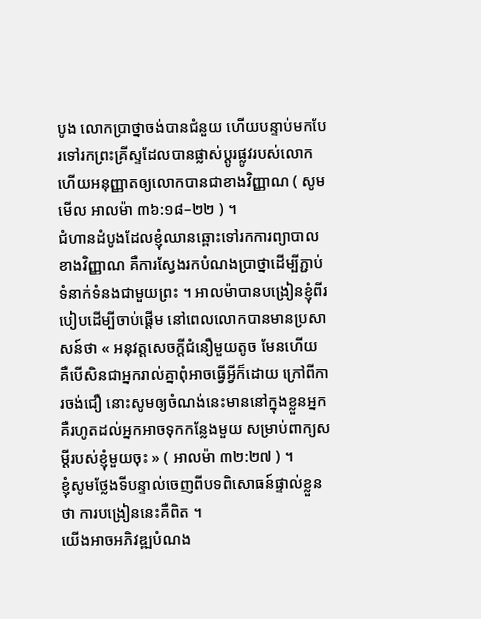បូង លោកប្រាថ្នាចង់បានជំនួយ ហើយបន្ទាប់មកបែរទៅរកព្រះគ្រីស្ទដែលបានផ្លាស់ប្ដូរផ្លូវរបស់លោក ហើយអនុញ្ញាតឲ្យលោកបានជាខាងវិញ្ញាណ ( សូមមើល អាលម៉ា ៣៦:១៨–២២ ) ។
ជំហានដំបូងដែលខ្ញុំឈានឆ្ពោះទៅរកការព្យាបាលខាងវិញ្ញាណ គឺការស្វែងរកបំណងប្រាថ្នាដើម្បីភ្ជាប់ទំនាក់ទំនងជាមួយព្រះ ។ អាលម៉ាបានបង្រៀនខ្ញុំពីរបៀបដើម្បីចាប់ផ្តើម នៅពេលលោកបានមានប្រសាសន៍ថា « អនុវត្តសេចក្ដីជំនឿមួយតូច មែនហើយ គឺបើសិនជាអ្នករាល់គ្នាពុំអាចធ្វើអ្វីក៏ដោយ ក្រៅពីការចង់ជឿ នោះសូមឲ្យចំណង់នេះមាននៅក្នុងខ្លួនអ្នក គឺរហូតដល់អ្នកអាចទុកកន្លែងមួយ សម្រាប់ពាក្យសម្ដីរបស់ខ្ញុំមួយចុះ » ( អាលម៉ា ៣២:២៧ ) ។
ខ្ញុំសូមថ្លែងទីបន្ទាល់ចេញពីបទពិសោធន៍ផ្ទាល់ខ្លួនថា ការបង្រៀននេះគឺពិត ។
យើងអាចអភិវឌ្ឍបំណង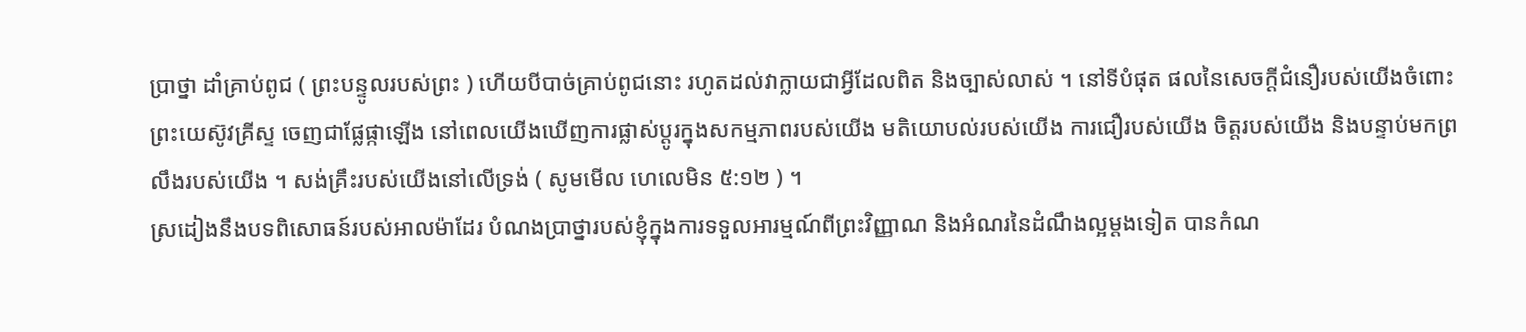ប្រាថ្នា ដាំគ្រាប់ពូជ ( ព្រះបន្ទូលរបស់ព្រះ ) ហើយបីបាច់គ្រាប់ពូជនោះ រហូតដល់វាក្លាយជាអ្វីដែលពិត និងច្បាស់លាស់ ។ នៅទីបំផុត ផលនៃសេចក្ដីជំនឿរបស់យើងចំពោះព្រះយេស៊ូវគ្រីស្ទ ចេញជាផ្លែផ្កាឡើង នៅពេលយើងឃើញការផ្លាស់ប្ដូរក្នុងសកម្មភាពរបស់យើង មតិយោបល់របស់យើង ការជឿរបស់យើង ចិត្តរបស់យើង និងបន្ទាប់មកព្រលឹងរបស់យើង ។ សង់គ្រឹះរបស់យើងនៅលើទ្រង់ ( សូមមើល ហេលេមិន ៥:១២ ) ។
ស្រដៀងនឹងបទពិសោធន៍របស់អាលម៉ាដែរ បំណងប្រាថ្នារបស់ខ្ញុំក្នុងការទទួលអារម្មណ៍ពីព្រះវិញ្ញាណ និងអំណរនៃដំណឹងល្អម្ដងទៀត បានកំណ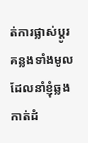ត់ការផ្លាស់ប្តូរគន្លងទាំងមូលដែលនាំខ្ញុំឆ្លងកាត់ដំ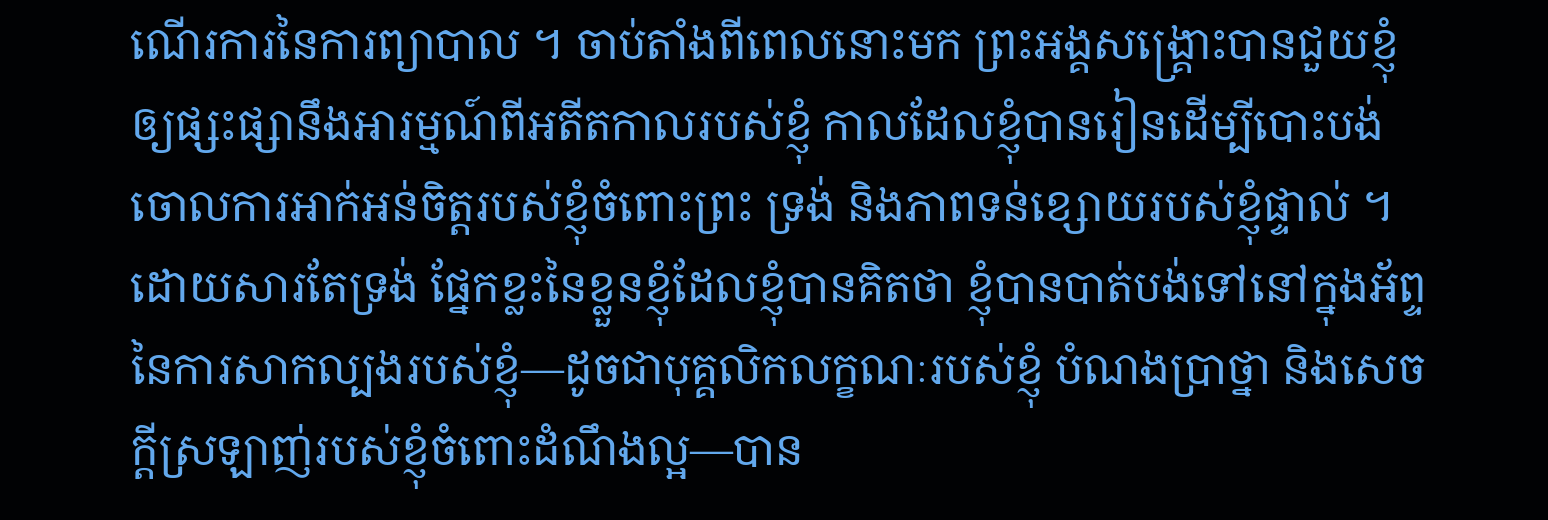ណើរការនៃការព្យាបាល ។ ចាប់តាំងពីពេលនោះមក ព្រះអង្គសង្គ្រោះបានជួយខ្ញុំឲ្យផ្សះផ្សានឹងអារម្មណ៍ពីអតីតកាលរបស់ខ្ញុំ កាលដែលខ្ញុំបានរៀនដើម្បីបោះបង់ចោលការអាក់អន់ចិត្តរបស់ខ្ញុំចំពោះព្រះ ទ្រង់ និងភាពទន់ខ្សោយរបស់ខ្ញុំផ្ទាល់ ។
ដោយសារតែទ្រង់ ផ្នែកខ្លះនៃខ្លួនខ្ញុំដែលខ្ញុំបានគិតថា ខ្ញុំបានបាត់បង់ទៅនៅក្នុងអ័ព្ទនៃការសាកល្បងរបស់ខ្ញុំ—ដូចជាបុគ្គលិកលក្ខណៈរបស់ខ្ញុំ បំណងប្រាថ្នា និងសេចក្ដីស្រឡាញ់របស់ខ្ញុំចំពោះដំណឹងល្អ—បាន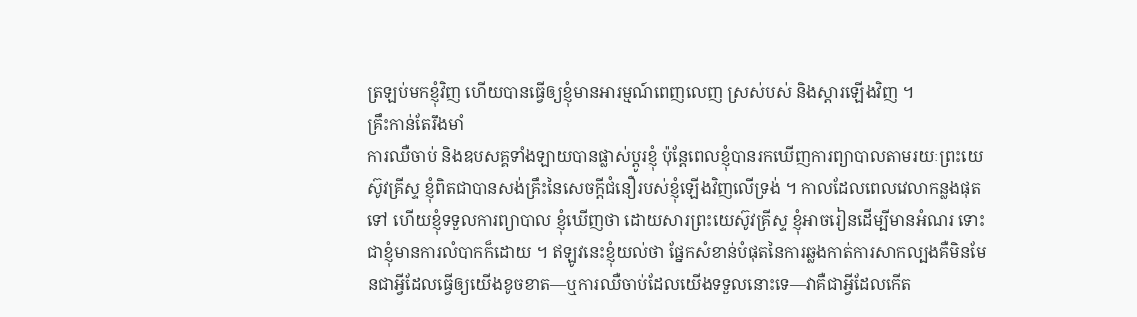ត្រឡប់មកខ្ញុំវិញ ហើយបានធ្វើឲ្យខ្ញុំមានអារម្មណ៍ពេញលេញ ស្រស់បស់ និងស្ដារឡើងវិញ ។
គ្រឹះកាន់តែរឹងមាំ
ការឈឺចាប់ និងឧបសគ្គទាំងឡាយបានផ្លាស់ប្ដូរខ្ញុំ ប៉ុន្តែពេលខ្ញុំបានរកឃើញការព្យាបាលតាមរយៈព្រះយេស៊ូវគ្រីស្ទ ខ្ញុំពិតជាបានសង់គ្រឹះនៃសេចក្ដីជំនឿរបស់ខ្ញុំឡើងវិញលើទ្រង់ ។ កាលដែលពេលវេលាកន្លងផុតទៅ ហើយខ្ញុំទទួលការព្យាបាល ខ្ញុំឃើញថា ដោយសារព្រះយេស៊ូវគ្រីស្ទ ខ្ញុំអាចរៀនដើម្បីមានអំណរ ទោះជាខ្ញុំមានការលំបាកក៏ដោយ ។ ឥឡូវនេះខ្ញុំយល់ថា ផ្នែកសំខាន់បំផុតនៃការឆ្លងកាត់ការសាកល្បងគឺមិនមែនជាអ្វីដែលធ្វើឲ្យយើងខូចខាត—ឬការឈឺចាប់ដែលយើងទទួលនោះទេ—វាគឺជាអ្វីដែលកើត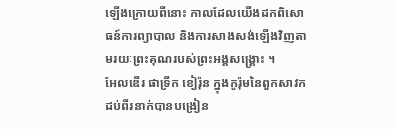ឡើងក្រោយពីនោះ កាលដែលយើងដកពិសោធន៍ការព្យាបាល និងការសាងសង់ឡើងវិញតាមរយៈព្រះគុណរបស់ព្រះអង្គសង្គ្រោះ ។
អែលឌើរ ផាទ្រីក ខៀរ៉ុន ក្នុងកូរ៉ុមនៃពួកសាវកដប់ពីរនាក់បានបង្រៀន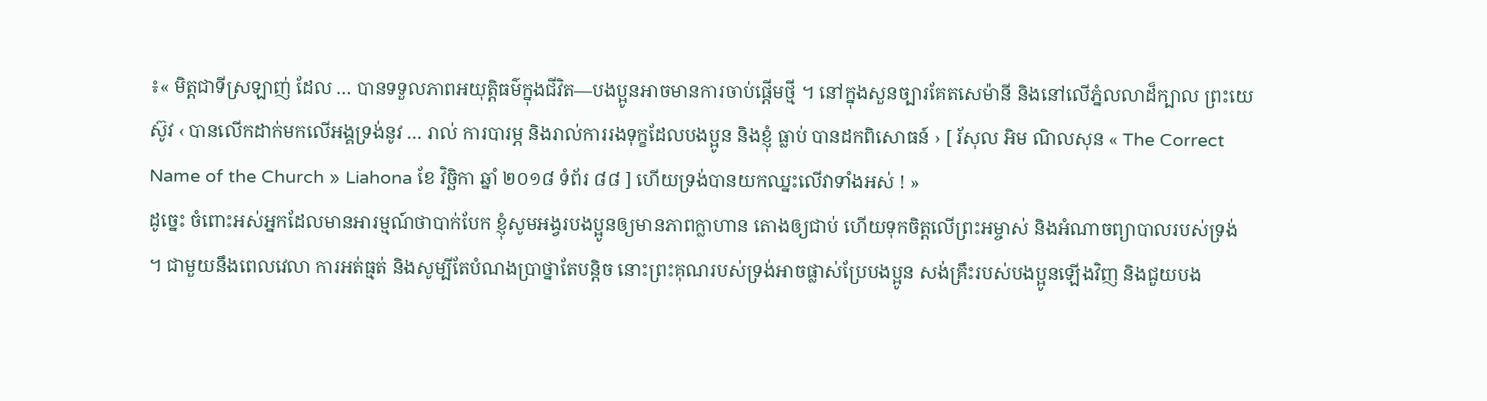៖« មិត្តជាទីស្រឡាញ់ ដែល … បានទទួលភាពអយុត្តិធម៌ក្នុងជីវិត—បងប្អូនអាចមានការចាប់ផ្ដើមថ្មី ។ នៅក្នុងសួនច្បារគែតសេម៉ានី និងនៅលើភ្នំលលាដ៏ក្បាល ព្រះយេស៊ូវ ‹ បានលើកដាក់មកលើអង្គទ្រង់នូវ … រាល់ ការបារម្ភ និងរាល់ការរងទុក្ខដែលបងប្អូន និងខ្ញុំ ធ្លាប់ បានដកពិសោធន៍ › [ រ័សុល អិម ណិលសុន « The Correct Name of the Church » Liahona ខែ វិច្ឆិកា ឆ្នាំ ២០១៨ ទំព័រ ៨៨ ] ហើយទ្រង់បានយកឈ្នះលើវាទាំងអស់ ! »
ដូច្នេះ ចំពោះអស់អ្នកដែលមានអារម្មណ៍ថាបាក់បែក ខ្ញុំសូមអង្វរបងប្អូនឲ្យមានភាពក្លាហាន តោងឲ្យជាប់ ហើយទុកចិត្តលើព្រះអម្ចាស់ និងអំណាចព្យាបាលរបស់ទ្រង់ ។ ជាមួយនឹងពេលវេលា ការអត់ធ្មត់ និងសូម្បីតែបំណងប្រាថ្នាតែបន្តិច នោះព្រះគុណរបស់ទ្រង់អាចផ្លាស់ប្រែបងប្អូន សង់គ្រឹះរបស់បងប្អូនឡើងវិញ និងជួយបង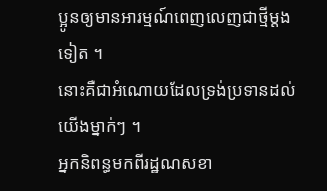ប្អូនឲ្យមានអារម្មណ៍ពេញលេញជាថ្មីម្ដងទៀត ។
នោះគឺជាអំណោយដែលទ្រង់ប្រទានដល់យើងម្នាក់ៗ ។
អ្នកនិពន្ធមកពីរដ្ឋណសខា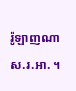រ៉ូឡាញណា ស.រ.អា. ។